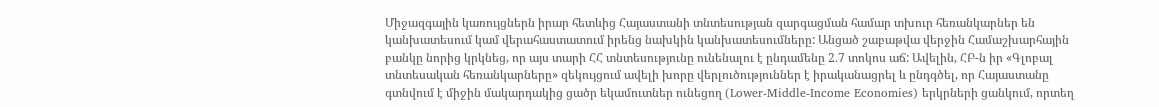Միջազգային կառույցներն իրար հետևից Հայաստանի տնտեսության զարգացման համար տխուր հեռանկարներ են կանխատեսում կամ վերահաստատում իրենց նախկին կանխատեսումները: Անցած շաբաթվա վերջին Համաշխարհային բանկը նորից կրկնեց, որ այս տարի ՀՀ տնտեսությունը ունենալու է ընդամենը 2․7 տոկոս աճ: Ավելին, ՀԲ-ն իր «Գլոբալ տնտեսական հեռանկարները» զեկույցում ավելի խորը վերլուծություններ է իրականացրել և ընդգծել, որ Հայաստանը գտնվում է միջին մակարդակից ցածր եկամուտներ ունեցող (Lower-Middle-Income Economies) երկրների ցանկում, որտեղ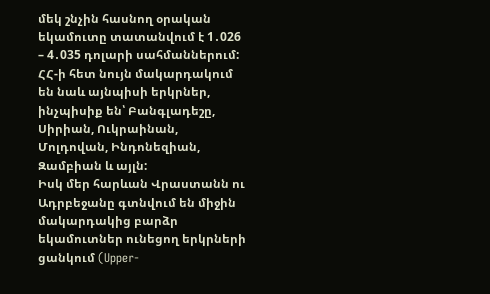մեկ շնչին հասնող օրական եկամուտը տատանվում է 1․026 – 4․035 դոլարի սահմաններում: ՀՀ-ի հետ նույն մակարդակում են նաև այնպիսի երկրներ, ինչպիսիք են՝ Բանգլադեշը, Սիրիան, Ուկրաինան, Մոլդովան, Ինդոնեզիան, Զամբիան և այլն:
Իսկ մեր հարևան Վրաստանն ու Ադրբեջանը գտնվում են միջին մակարդակից բարձր եկամուտներ ունեցող երկրների ցանկում (Upper-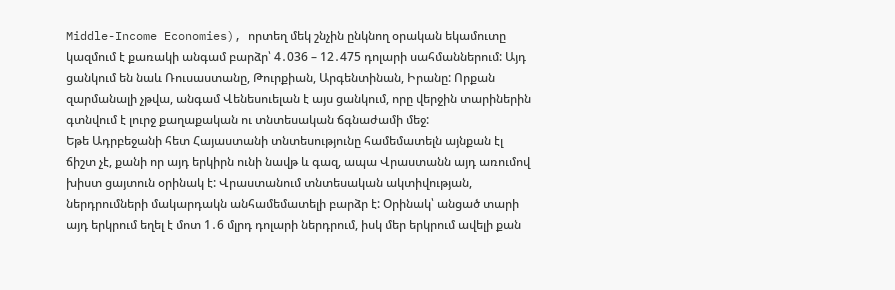Middle-Income Economies), որտեղ մեկ շնչին ընկնող օրական եկամուտը կազմում է քառակի անգամ բարձր՝ 4․036 – 12․475 դոլարի սահմաններում: Այդ ցանկում են նաև Ռուսաստանը, Թուրքիան, Արգենտինան, Իրանը: Որքան զարմանալի չթվա, անգամ Վենեսուելան է այս ցանկում, որը վերջին տարիներին գտնվում է լուրջ քաղաքական ու տնտեսական ճգնաժամի մեջ:
Եթե Ադրբեջանի հետ Հայաստանի տնտեսությունը համեմատելն այնքան էլ ճիշտ չէ, քանի որ այդ երկիրն ունի նավթ և գազ, ապա Վրաստանն այդ առումով խիստ ցայտուն օրինակ է: Վրաստանում տնտեսական ակտիվության, ներդրումների մակարդակն անհամեմատելի բարձր է: Օրինակ՝ անցած տարի այդ երկրում եղել է մոտ 1․6 մլրդ դոլարի ներդրում, իսկ մեր երկրում ավելի քան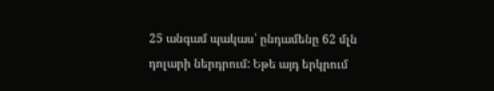25 անգամ պակաս՝ ընդամենը 62 մլն դոլարի ներդրում: Եթե այդ երկրում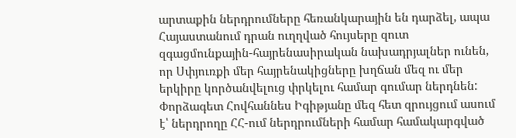արտաքին ներդրումները հեռանկարային են դարձել, ապա Հայաստանում դրան ուղղված հույսերը զուտ զգացմունքային-հայրենասիրական նախադրյալներ ունեն, որ Սփյուռքի մեր հայրենակիցները խղճան մեզ ու մեր երկիրը կործանվելուց փրկելու համար գումար ներդնեն: Փորձագետ Հովհաննես Իգիթյանը մեզ հետ զրույցում ասում է՝ ներդրողը ՀՀ-ում ներդրումների համար համակարգված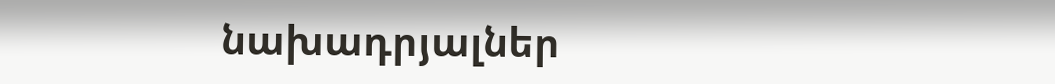նախադրյալներ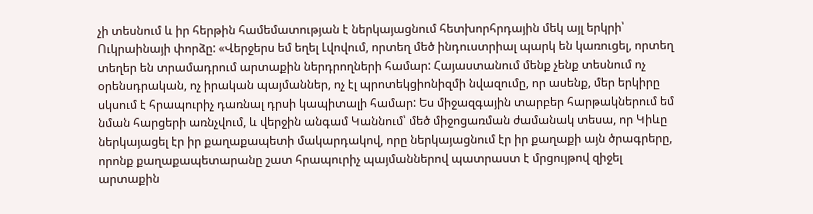չի տեսնում և իր հերթին համեմատության է ներկայացնում հետխորհրդային մեկ այլ երկրի՝ Ուկրաինայի փորձը: «Վերջերս եմ եղել Լվովում, որտեղ մեծ ինդուստրիալ պարկ են կառուցել, որտեղ տեղեր են տրամադրում արտաքին ներդրողների համար: Հայաստանում մենք չենք տեսնում ոչ օրենսդրական, ոչ իրական պայմաններ, ոչ էլ պրոտեկցիոնիզմի նվազումը, որ ասենք, մեր երկիրը սկսում է հրապուրիչ դառնալ դրսի կապիտալի համար: Ես միջազգային տարբեր հարթակներում եմ նման հարցերի առնչվում, և վերջին անգամ Կաննում՝ մեծ միջոցառման ժամանակ տեսա, որ Կիևը ներկայացել էր իր քաղաքապետի մակարդակով, որը ներկայացնում էր իր քաղաքի այն ծրագրերը, որոնք քաղաքապետարանը շատ հրապուրիչ պայմաններով պատրաստ է մրցույթով զիջել արտաքին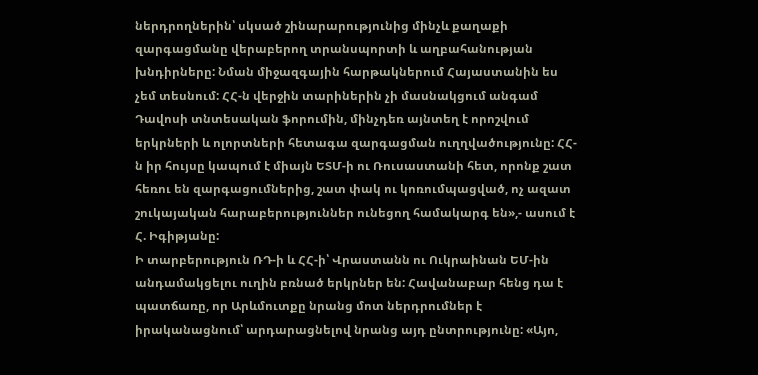ներդրողներին՝ սկսած շինարարությունից մինչև քաղաքի զարգացմանը վերաբերող տրանսպորտի և աղբահանության խնդիրները: Նման միջազգային հարթակներում Հայաստանին ես չեմ տեսնում: ՀՀ-ն վերջին տարիներին չի մասնակցում անգամ Դավոսի տնտեսական ֆորումին, մինչդեռ այնտեղ է որոշվում երկրների և ոլորտների հետագա զարգացման ուղղվածությունը: ՀՀ-ն իր հույսը կապում է միայն ԵՏՄ-ի ու Ռուսաստանի հետ, որոնք շատ հեռու են զարգացումներից, շատ փակ ու կոռումպացված, ոչ ազատ շուկայական հարաբերություններ ունեցող համակարգ են»,- ասում է Հ. Իգիթյանը:
Ի տարբերություն ՌԴ-ի և ՀՀ-ի՝ Վրաստանն ու Ուկրաինան ԵՄ-ին անդամակցելու ուղին բռնած երկրներ են: Հավանաբար հենց դա է պատճառը, որ Արևմուտքը նրանց մոտ ներդրումներ է իրականացնում՝ արդարացնելով նրանց այդ ընտրությունը: «Այո,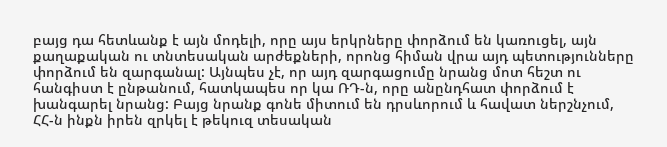բայց դա հետևանք է այն մոդելի, որը այս երկրները փորձում են կառուցել, այն քաղաքական ու տնտեսական արժեքների, որոնց հիման վրա այդ պետությունները փորձում են զարգանալ: Այնպես չէ, որ այդ զարգացումը նրանց մոտ հեշտ ու հանգիստ է ընթանում, հատկապես որ կա ՌԴ-ն, որը անընդհատ փորձում է խանգարել նրանց: Բայց նրանք գոնե միտում են դրսևորում և հավատ ներշնչում, ՀՀ-ն ինքն իրեն զրկել է թեկուզ տեսական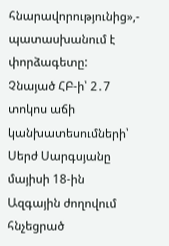հնարավորությունից»,- պատասխանում է փորձագետը:
Չնայած ՀԲ-ի՝ 2․7 տոկոս աճի կանխատեսումների՝ Սերժ Սարգսյանը մայիսի 18-ին Ազգային ժողովում հնչեցրած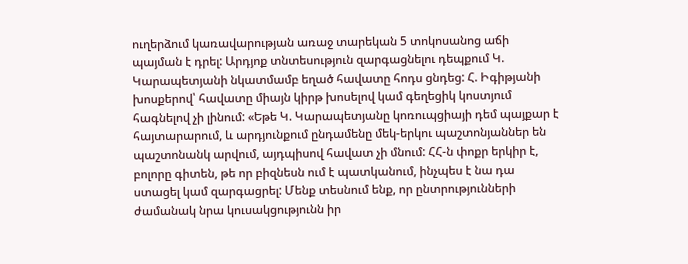ուղերձում կառավարության առաջ տարեկան 5 տոկոսանոց աճի պայման է դրել: Արդյոք տնտեսություն զարգացնելու դեպքում Կ. Կարապետյանի նկատմամբ եղած հավատը հոդս ցնդեց: Հ. Իգիթյանի խոսքերով՝ հավատը միայն կիրթ խոսելով կամ գեղեցիկ կոստյում հագնելով չի լինում: «Եթե Կ. Կարապետյանը կոռուպցիայի դեմ պայքար է հայտարարում, և արդյունքում ընդամենը մեկ-երկու պաշտոնյաններ են պաշտոնանկ արվում, այդպիսով հավատ չի մնում: ՀՀ-ն փոքր երկիր է, բոլորը գիտեն, թե որ բիզնեսն ում է պատկանում, ինչպես է նա դա ստացել կամ զարգացրել: Մենք տեսնում ենք, որ ընտրությունների ժամանակ նրա կուսակցությունն իր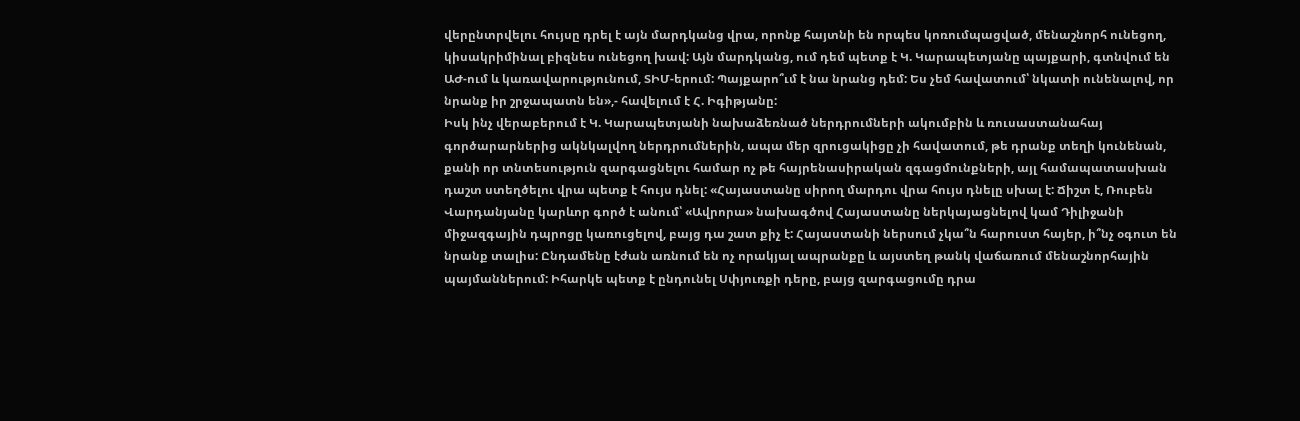վերընտրվելու հույսը դրել է այն մարդկանց վրա, որոնք հայտնի են որպես կոռումպացված, մենաշնորհ ունեցող, կիսակրիմինալ բիզնես ունեցող խավ: Այն մարդկանց, ում դեմ պետք է Կ. Կարապետյանը պայքարի, գտնվում են ԱԺ-ում և կառավարությունում, ՏԻՄ-երում: Պայքարո՞ւմ է նա նրանց դեմ: Ես չեմ հավատում՝ նկատի ունենալով, որ նրանք իր շրջապատն են»,- հավելում է Հ. Իգիթյանը:
Իսկ ինչ վերաբերում է Կ. Կարապետյանի նախաձեռնած ներդրումների ակումբին և ռուսաստանահայ գործարարներից ակնկալվող ներդրումներին, ապա մեր զրուցակիցը չի հավատում, թե դրանք տեղի կունենան, քանի որ տնտեսություն զարգացնելու համար ոչ թե հայրենասիրական զգացմունքների, այլ համապատասխան դաշտ ստեղծելու վրա պետք է հույս դնել: «Հայաստանը սիրող մարդու վրա հույս դնելը սխալ է: Ճիշտ է, Ռուբեն Վարդանյանը կարևոր գործ է անում՝ «Ավրորա» նախագծով Հայաստանը ներկայացնելով կամ Դիլիջանի միջազգային դպրոցը կառուցելով, բայց դա շատ քիչ է: Հայաստանի ներսում չկա՞ն հարուստ հայեր, ի՞նչ օգուտ են նրանք տալիս: Ընդամենը էժան առնում են ոչ որակյալ ապրանքը և այստեղ թանկ վաճառում մենաշնորհային պայմաններում: Իհարկե պետք է ընդունել Սփյուռքի դերը, բայց զարգացումը դրա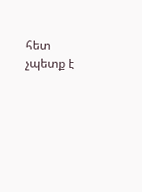հետ չպետք է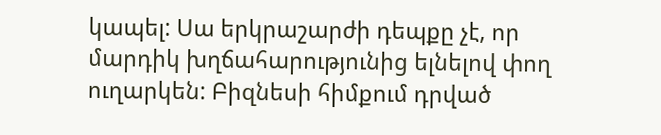կապել: Սա երկրաշարժի դեպքը չէ, որ մարդիկ խղճահարությունից ելնելով փող ուղարկեն: Բիզնեսի հիմքում դրված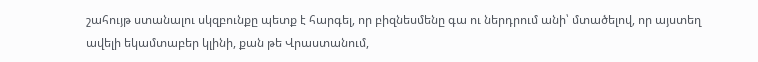շահույթ ստանալու սկզբունքը պետք է հարգել, որ բիզնեսմենը գա ու ներդրում անի՝ մտածելով, որ այստեղ ավելի եկամտաբեր կլինի, քան թե Վրաստանում,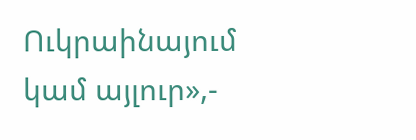Ուկրաինայում կամ այլուր»,-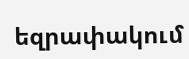եզրափակում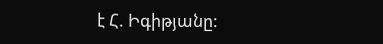է Հ. Իգիթյանը: